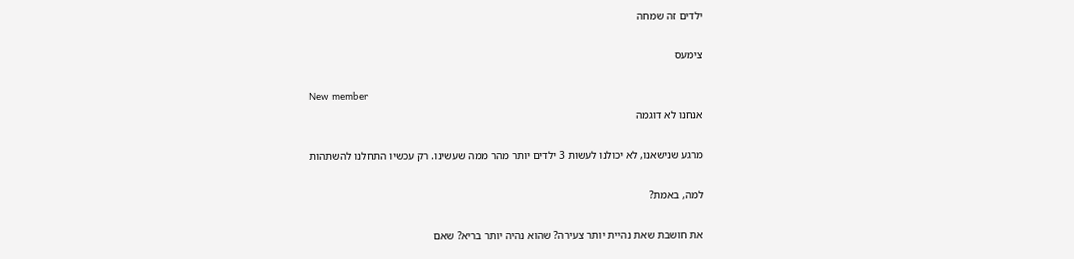ילדים זה שמחה

צימעס

New member
אנחנו לא דוגמה

מרגע שנישאנו, לא יכולנו לעשות 3 ילדים יותר מהר ממה שעשינו. רק עכשיו התחלנו להשתהות

למה, באמת?

את חושבת שאת נהיית יותר צעירה? שהוא נהיה יותר בריא? שאם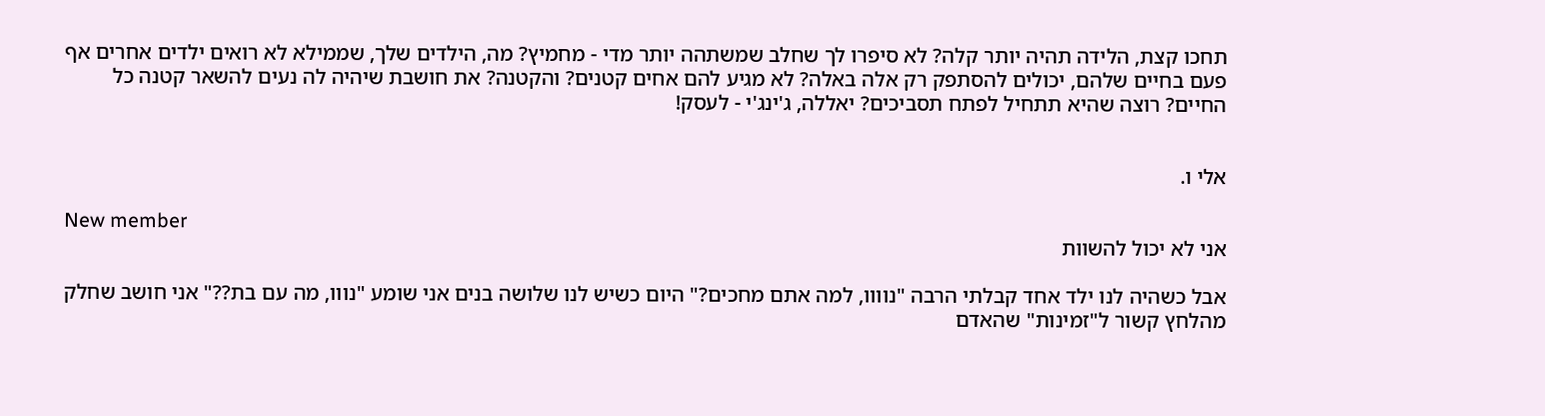תחכו קצת, הלידה תהיה יותר קלה? לא סיפרו לך שחלב שמשתהה יותר מדי - מחמיץ? מה, הילדים שלך, שממילא לא רואים ילדים אחרים אף פעם בחיים שלהם, יכולים להסתפק רק אלה באלה? לא מגיע להם אחים קטנים? והקטנה? את חושבת שיהיה לה נעים להשאר קטנה כל החיים? רוצה שהיא תתחיל לפתח תסביכים? יאללה, ג'ינג'י - לעסק!


אלי ו.

New member
אני לא יכול להשוות

אבל כשהיה לנו ילד אחד קבלתי הרבה "נוווו, למה אתם מחכים?" היום כשיש לנו שלושה בנים אני שומע "נווו, מה עם בת??" אני חושב שחלק מהלחץ קשור ל"זמינות" שהאדם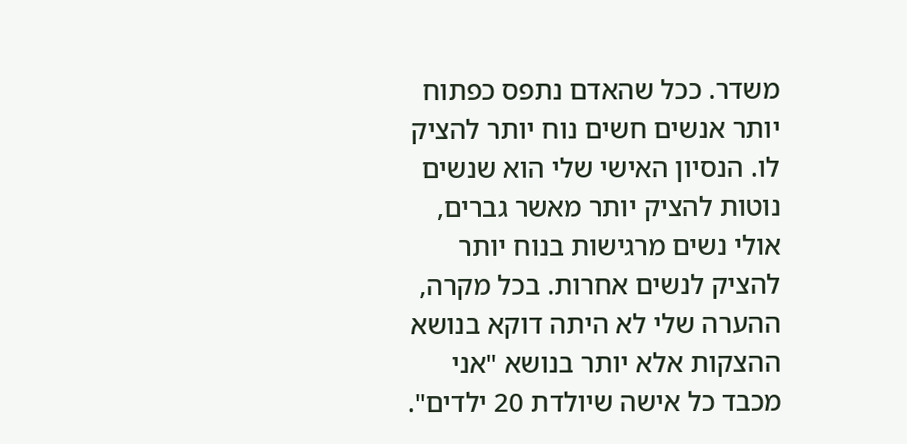משדר. ככל שהאדם נתפס כפתוח יותר אנשים חשים נוח יותר להציק לו. הנסיון האישי שלי הוא שנשים נוטות להציק יותר מאשר גברים, אולי נשים מרגישות בנוח יותר להציק לנשים אחרות. בכל מקרה, ההערה שלי לא היתה דוקא בנושא ההצקות אלא יותר בנושא "אני מכבד כל אישה שיולדת 20 ילדים".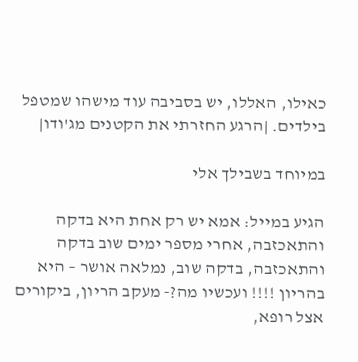כאילו, האללו, יש בסביבה עוד מישהו שמטפל בילדים. |הרגע החזרתי את הקטנים מג'ודו|

במיוחד בשבילך אלי

הגיע במייל: אמא יש רק אחת היא בדקה והתאכזבה, אחרי מספר ימים שוב בדקה והתאכזבה, בדקה שוב, נמלאה אושר – היא בהריון !!!! ועכשיו מה?- מעקב הריון, ביקורים אצל רופא,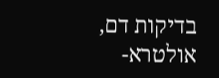בדיקות דם, אולטרא-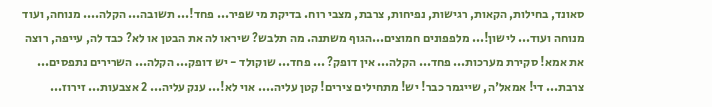סאונד, בחילות, הקאות, רגישות, נפיחות, צרבת, מצבי רוח. בדיקת מי שפיר... פחד!... תשובה... הקלה.... מנוחה, ועוד מנוחה ועוד... לישון!... מלפפונים חמוצים...הגוף משתנה. מה תלבש? שיראו לה את הבטן או לא? כבד לה, עייפה, רוצה את אמא! סקירת מערכות... פחד... הקלה... אין דופק? ... פחד... שוקולד - יש דופק... הקלה... השרירים נתפסים... צרבת... די! אמאל'ה, שייגמר כבר! יש! מתחילים צירים! קטן עליה.... אוי לא!... ענק עליה... 2 אצבעות... זירוז...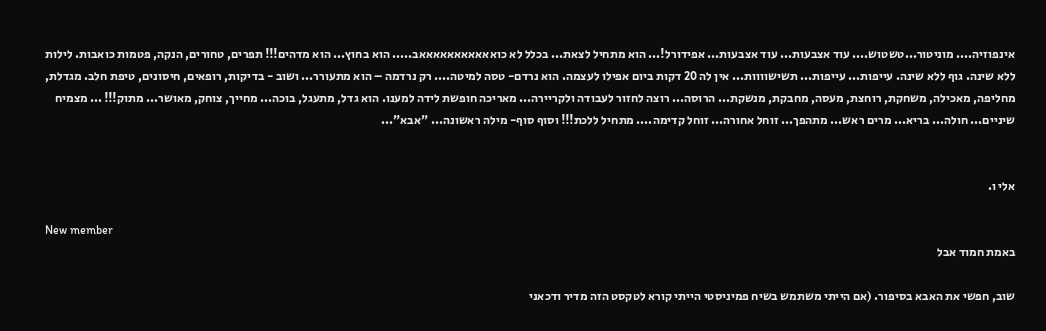אינפוזיה.... מוניטור...טשטוש.... עוד אצבעות... עוד אצבעות... אפידורל!... הוא מתחיל לצאת... בכלל לא כואאאאאאאאאאאב..... הוא בחוץ... הוא מדהים!!! תפרים, טחורים, הנקה, פטמות כואבות. לילות ללא שינה. גוף ללא שינה. עייפות... עייפות... תשישוווות... אין לה 20 דקות ביום אפילו לעצמה. הוא נרדם- טסה למיטה.... רק נרדמה – הוא מתעורר... ושוב - בדיקות, רופאים, חיסונים, טיפת חלב. מגדלת, מחליפה, מאכילה, משחקת, רוחצת, מעסה, מחבקת, מנשקת... הרוסה... רוצה לחזור לעבודה ולקריירה... מאריכה חופשת לידה למענו. הוא גדל, מתעגל, בוכה... מחייך, צוחק, מאושר... מתוק!!! ... מצמיח שיניים... חולה... בריא... מרים ראש... מתהפך... זוחל אחורה... זוחל קדימה.... מתחיל ללכת!!! וסוף סוף- מילה ראשונה... "אבא"...


אלי ו.

New member
באמת חמוד אבל

שוב, חפשי את האבא בסיפור. (אם הייתי משתמש בשיח פמיניסטי הייתי קורא לטקסט הזה מדיר ודכאני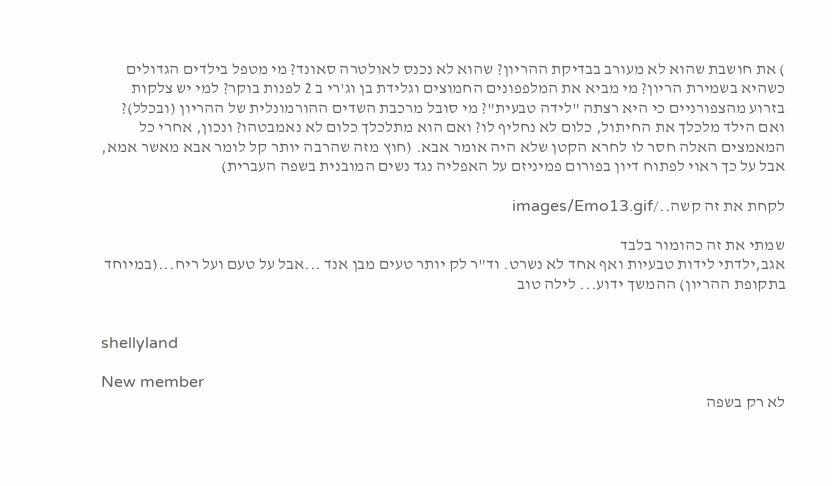) את חושבת שהוא לא מעורב בבדיקת ההריון? שהוא לא נכנס לאולטרה סאונד? מי מטפל בילדים הגדולים כשהיא בשמירת הריון? מי מביא את המלפפונים החמוצים וגלידת בן וג'רי ב 2 לפנות בוקר? למי יש צלקות בזרוע מהצפורניים כי היא רצתה "לידה טבעית"? מי סובל מרכבת השדים ההורמונלית של ההריון (ובכלל)? ואם הילד מלכלך את החיתול, כלום לא נחליף לו? ואם הוא מתלכלך כלום לא נאמבטהו? ונכון, אחרי כל המאמצים האלה חסר לו לחרא הקטן שלא היה אומר אבא. (חוץ מזה שהרבה יותר קל לומר אבא מאשר אמא, אבל על כך ראוי לפתוח דיון בפורום פמיניזם על האפליה נגד נשים המובנית בשפה העברית)

לקחת את זה קשה../images/Emo13.gif

שמתי את זה כהומור בלבד
אגב,ילדתי לידות טבעיות ואף אחד לא נשרט. וד"ר לק יותר טעים מבן אנד ...אבל על טעם ועל ריח...(במיוחד בתקופת ההריון) ההמשך ידוע... לילה טוב


shellyland

New member
לא רק בשפה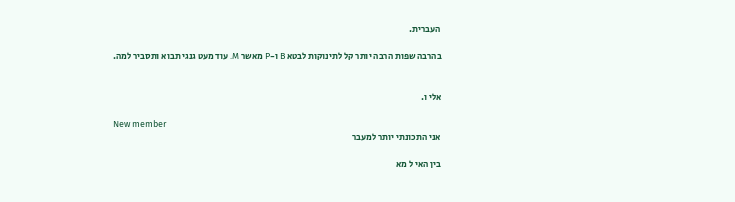העברית.

בהרבה שפות הרבה יותר קל לתינוקות לבטא B ו-P מאשר M. עוד מעט גנגי תבוא ותסביר למה.


אלי ו.

New member
אני התכונתי יותר למעבר

בין האי ל מא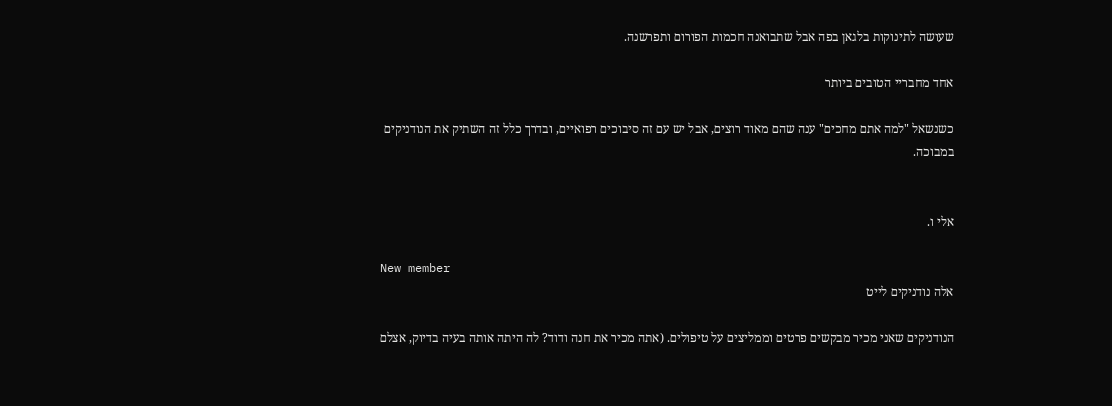שעושה לתינוקות בלגאן בפה אבל שתבואנה חכמות הפורום ותפרשנה.

אחד מחבריי הטובים ביותר

כשנשאל "למה אתם מחכים" ענה שהם מאוד רוצים, אבל יש עם זה סיבוכים רפואיים, ובדרך כלל זה השתיק את הנודניקים במבוכה.


אלי ו.

New member
אלה נודניקים לייט

הנודניקים שאני מכיר מבקשים פרטים וממליצים על טיפולים. (אתה מכיר את חנה ודוד? לה היתה אותה בעיה בדיוק, אצלם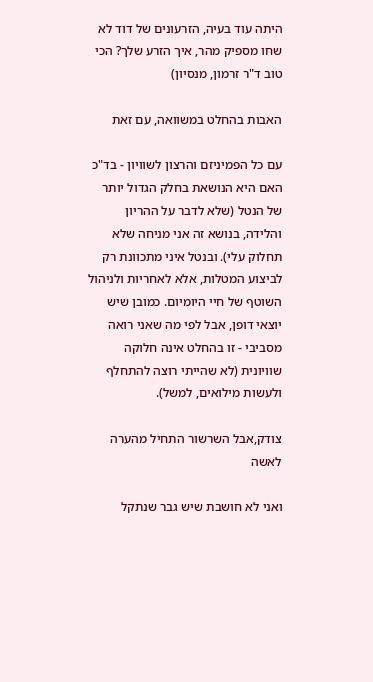היתה עוד בעיה, הזרעונים של דוד לא שחו מספיק מהר, איך הזרע שלך? הכי טוב ד"ר זרמון, מנסיון)

האבות בהחלט במשוואה, עם זאת

עם כל הפמיניזם והרצון לשוויון - בד"כ האם היא הנושאת בחלק הגדול יותר של הנטל (שלא לדבר על ההריון והלידה, בנושא זה אני מניחה שלא תחלוק עלי). ובנטל איני מתכוונת רק לביצוע המטלות, אלא לאחריות ולניהול השוטף של חיי היומיום. כמובן שיש יוצאי דופן, אבל לפי מה שאני רואה מסביבי - זו בהחלט אינה חלוקה שוויונית (לא שהייתי רוצה להתחלף ולעשות מילואים, למשל).

צודק,אבל השרשור התחיל מהערה לאשה

ואני לא חושבת שיש גבר שנתקל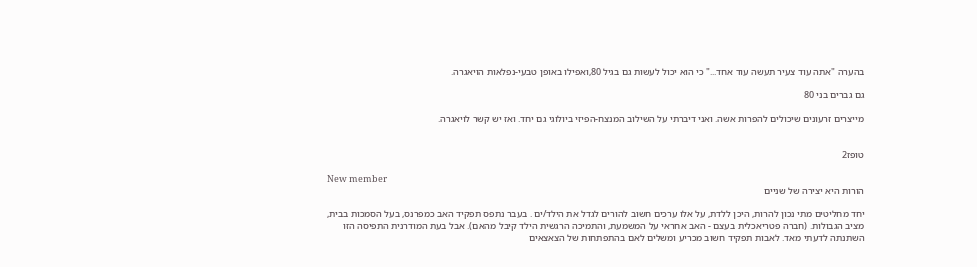בהערה "אתה עוד צעיר תעשה עוד אחד..." כי הוא יכול לעשות גם בגיל 80,ואפילו באופן טבעי-נפלאות הויאגרה.

גם גברים בני 80

מייצרים זרעונים שיכולים להפרות אשה. ואני דיברתי על השילוב המנצח-הפיזי ביולוגי גם יחד. ואז יש קשר לויאגרה.


טופז2

New member
הורות היא יצירה של שניים

יחד מחליטים מתי נכון להרות, היכן ללדת, על אלו ערכים חשוב להורים לגדל את הילד/ים . בעבר נתפס תפקיד האב כמפרנס, בעל הסמכות בבית, מציב הגבולות. (חברה פטריאכלית בעצם - האב אחראי על המשמעת, והתמיכה הרגשית הילד קיבל מהאם). אבל בעת המודרנית התפיסה הזו השתנתה לדעתי מאד. לאבות תפקיד חשוב מכריע ומשלים לאם בהתפתחות של הצאצאים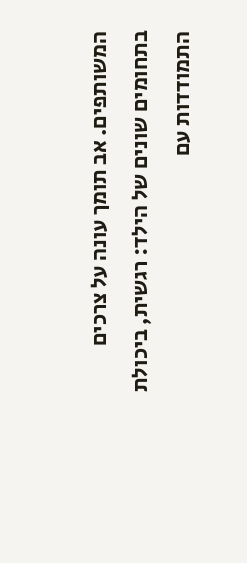המשותפים. אב תומך עונה על צרכים בתחומים שונים של הילד: רגשית, ביכולת התמודדות עם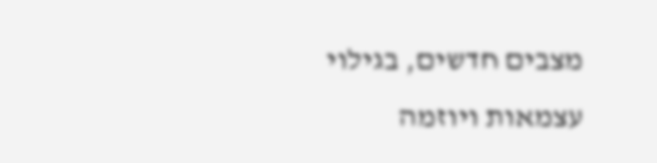מצבים חדשים, בגילוי עצמאות ויוזמה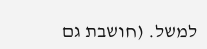למשל. (חושבת גם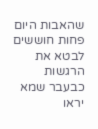שהאבות היום פחות חוששים לבטא את הרגשות כבעבר שמא יראו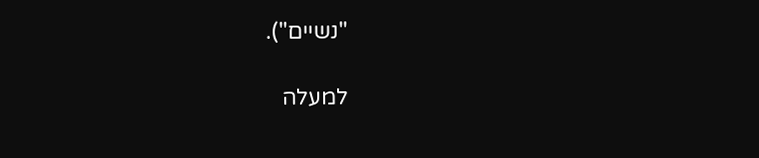"נשיים").

למעלה